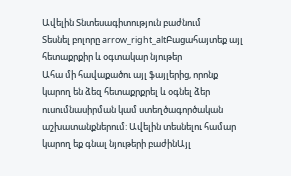Ավելին Տնտեսագիտություն բաժնում
Տեսնել բոլորը arrow_right_altԲացահայտեք այլ հետաքրքիր և օգտակար նյութեր
Ահա մի հավաքածու այլ ֆայլերից, որոնք կարող են ձեզ հետաքրքրել և օգնել ձեր ուսումնասիրման կամ ստեղծագործական աշխատանքներում: Ավելին տեսնելու համար կարող եք գնալ նյութերի բաժինԱյլ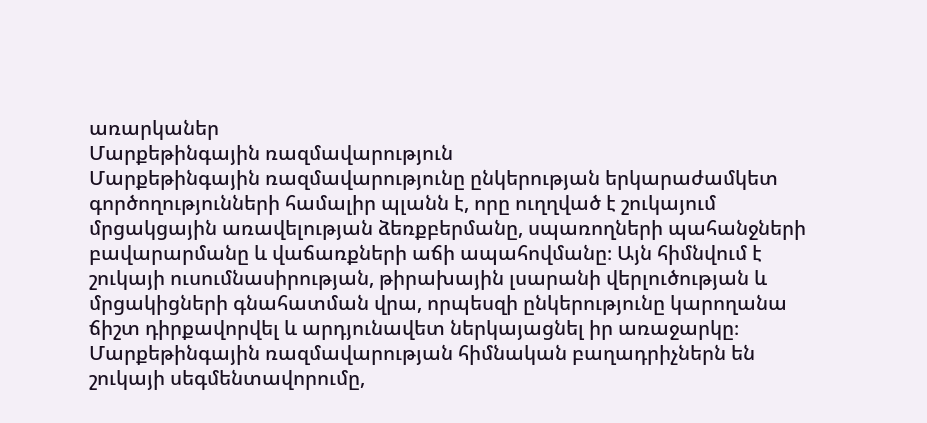առարկաներ
Մարքեթինգային ռազմավարություն
Մարքեթինգային ռազմավարությունը ընկերության երկարաժամկետ գործողությունների համալիր պլանն է, որը ուղղված է շուկայում մրցակցային առավելության ձեռքբերմանը, սպառողների պահանջների բավարարմանը և վաճառքների աճի ապահովմանը։ Այն հիմնվում է շուկայի ուսումնասիրության, թիրախային լսարանի վերլուծության և մրցակիցների գնահատման վրա, որպեսզի ընկերությունը կարողանա ճիշտ դիրքավորվել և արդյունավետ ներկայացնել իր առաջարկը։ Մարքեթինգային ռազմավարության հիմնական բաղադրիչներն են շուկայի սեգմենտավորումը,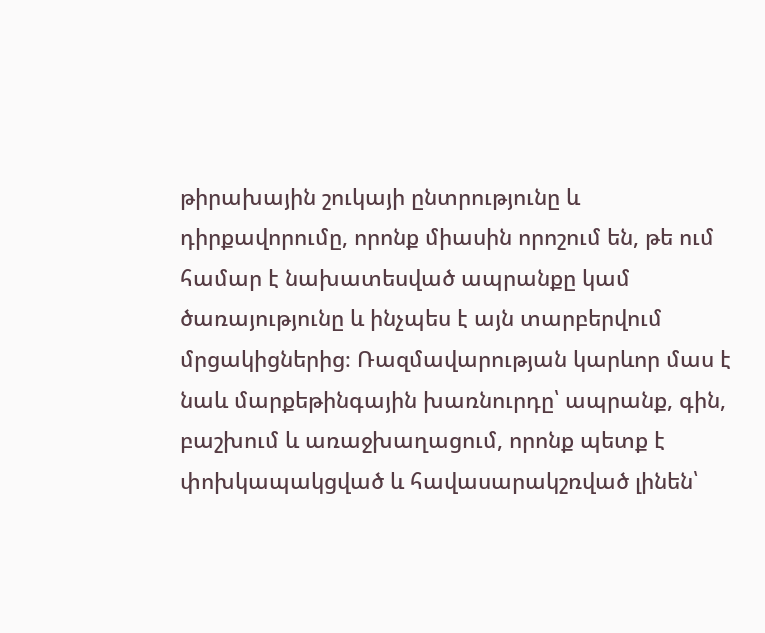թիրախային շուկայի ընտրությունը և դիրքավորումը, որոնք միասին որոշում են, թե ում համար է նախատեսված ապրանքը կամ ծառայությունը և ինչպես է այն տարբերվում մրցակիցներից։ Ռազմավարության կարևոր մաս է նաև մարքեթինգային խառնուրդը՝ ապրանք, գին, բաշխում և առաջխաղացում, որոնք պետք է փոխկապակցված և հավասարակշռված լինեն՝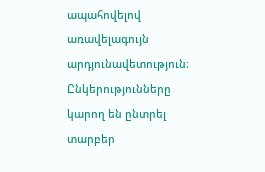ապահովելով առավելագույն արդյունավետություն։ Ընկերությունները կարող են ընտրել տարբեր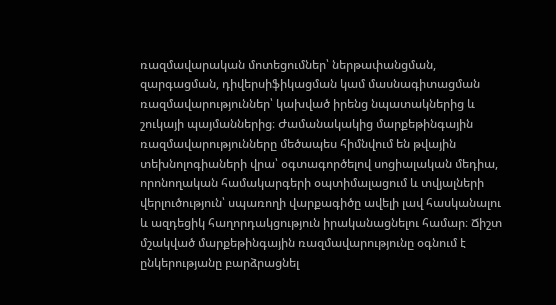ռազմավարական մոտեցումներ՝ ներթափանցման, զարգացման, դիվերսիֆիկացման կամ մասնագիտացման ռազմավարություններ՝ կախված իրենց նպատակներից և շուկայի պայմաններից։ Ժամանակակից մարքեթինգային ռազմավարությունները մեծապես հիմնվում են թվային տեխնոլոգիաների վրա՝ օգտագործելով սոցիալական մեդիա, որոնողական համակարգերի օպտիմալացում և տվյալների վերլուծություն՝ սպառողի վարքագիծը ավելի լավ հասկանալու և ազդեցիկ հաղորդակցություն իրականացնելու համար։ Ճիշտ մշակված մարքեթինգային ռազմավարությունը օգնում է ընկերությանը բարձրացնել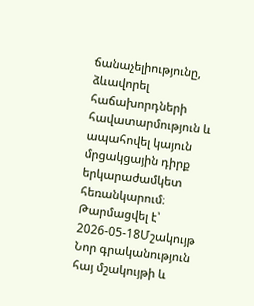ճանաչելիությունը, ձևավորել հաճախորդների հավատարմություն և ապահովել կայուն մրցակցային դիրք երկարաժամկետ հեռանկարում։
Թարմացվել է՝ 2026-05-18Մշակույթ
Նոր գրականություն հայ մշակույթի և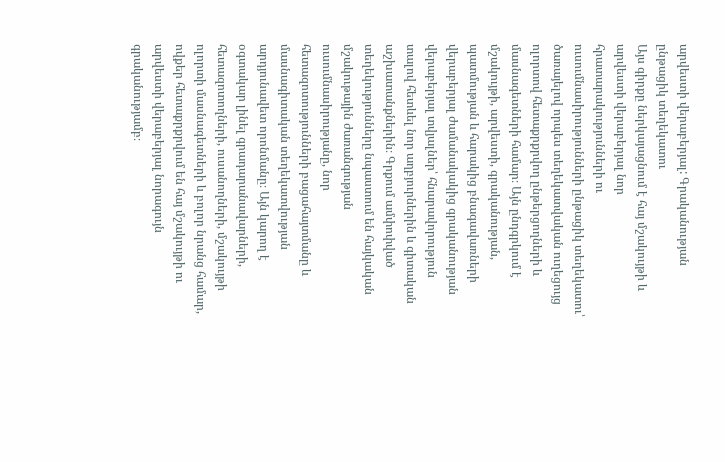արվեստի վերաբերյալ: Գրականության ընթացիկ տեղեկատու
Այս գիրքը ներկայացնում է հայ մշակույթի և արվեստի վերաբերյալ նոր հրատարակությունների ու ուսումնասիրությունների ընթացիկ տեղեկատու՝ ծառայելով որպես տեղեկատվական ուղեցույց ոլորտով հետաքրքրվող ընթերցողների և մասնագետների համար։ Այն ընդգրկում է մշակույթի, արվեստի, գրականության, պատմության և հարակից բնագավառների վերաբերյալ ժամանակակից գրականության վերաբերյալ տվյալներ՝ հնարավորություն տալով հետևել նոր աղբյուրներին և գիտական աշխատանքներին։ Գրքում ամփոփված տեղեկությունները նպաստում են հայկական մշակութային ժառանգության ուսումնասիրությանը, նոր հետազոտությունների բացահայտմանը և մասնագիտական տեղեկատվության արդյունավետ որոնմանը։ Այն կարող է օգտակար լինել գրադարանավարների, հետազոտողների, ուսանողների, մշակույթի ոլորտի մասնագետների և բոլոր նրանց համար, ովքեր հետաքրքրվում են հայ մշակույթի ու արվեստի վերաբերյալ նորագույն գրականությամբ։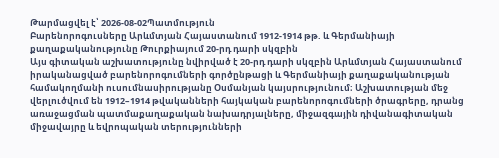Թարմացվել է՝ 2026-08-02Պատմություն
Բարենորոգուսները Արևմտյան Հայաստանում 1912-1914 թթ. և Գերմանիայի քաղաքականությունը Թուրքիայում 20-րդ դարի սկզբին
Այս գիտական աշխատությունը նվիրված է 20-րդ դարի սկզբին Արևմտյան Հայաստանում իրականացված բարենորոգումների գործընթացի և Գերմանիայի քաղաքականության համակողմանի ուսումնասիրությանը Օսմանյան կայսրությունում։ Աշխատության մեջ վերլուծվում են 1912–1914 թվականների հայկական բարենորոգումների ծրագրերը, դրանց առաջացման պատմաքաղաքական նախադրյալները, միջազգային դիվանագիտական միջավայրը և եվրոպական տերությունների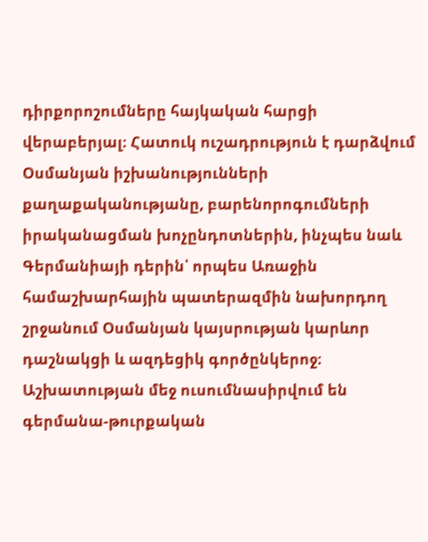դիրքորոշումները հայկական հարցի վերաբերյալ։ Հատուկ ուշադրություն է դարձվում Օսմանյան իշխանությունների քաղաքականությանը, բարենորոգումների իրականացման խոչընդոտներին, ինչպես նաև Գերմանիայի դերին՝ որպես Առաջին համաշխարհային պատերազմին նախորդող շրջանում Օսմանյան կայսրության կարևոր դաշնակցի և ազդեցիկ գործընկերոջ։ Աշխատության մեջ ուսումնասիրվում են գերմանա-թուրքական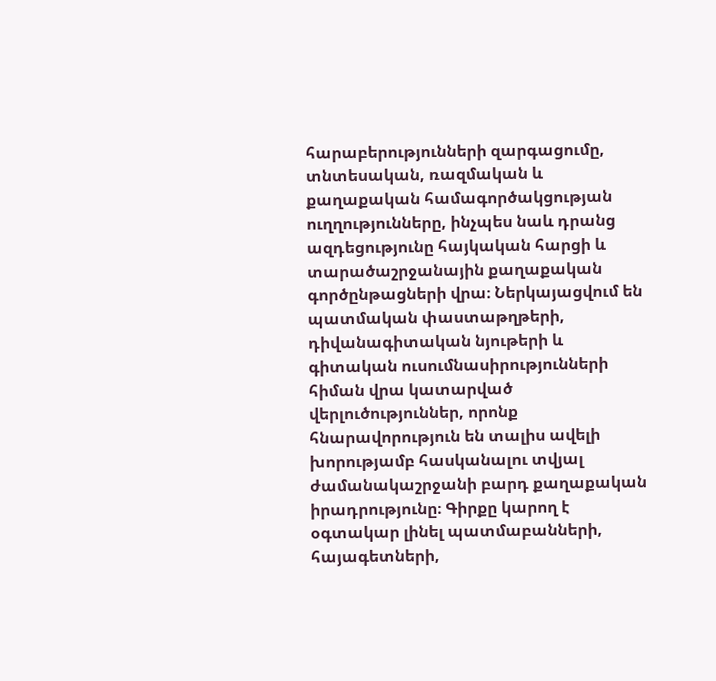հարաբերությունների զարգացումը, տնտեսական, ռազմական և քաղաքական համագործակցության ուղղությունները, ինչպես նաև դրանց ազդեցությունը հայկական հարցի և տարածաշրջանային քաղաքական գործընթացների վրա։ Ներկայացվում են պատմական փաստաթղթերի, դիվանագիտական նյութերի և գիտական ուսումնասիրությունների հիման վրա կատարված վերլուծություններ, որոնք հնարավորություն են տալիս ավելի խորությամբ հասկանալու տվյալ ժամանակաշրջանի բարդ քաղաքական իրադրությունը։ Գիրքը կարող է օգտակար լինել պատմաբանների, հայագետների,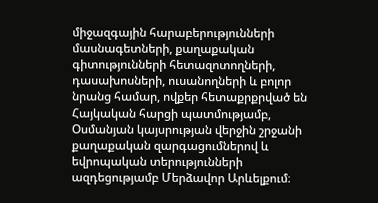միջազգային հարաբերությունների մասնագետների, քաղաքական գիտությունների հետազոտողների, դասախոսների, ուսանողների և բոլոր նրանց համար, ովքեր հետաքրքրված են Հայկական հարցի պատմությամբ, Օսմանյան կայսրության վերջին շրջանի քաղաքական զարգացումներով և եվրոպական տերությունների ազդեցությամբ Մերձավոր Արևելքում։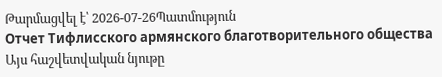Թարմացվել է՝ 2026-07-26Պատմություն
Отчет Тифлисского армянского благотворительного общества
Այս հաշվետվական նյութը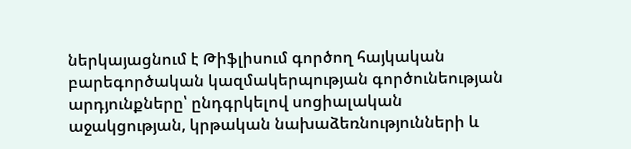ներկայացնում է Թիֆլիսում գործող հայկական բարեգործական կազմակերպության գործունեության արդյունքները՝ ընդգրկելով սոցիալական աջակցության, կրթական նախաձեռնությունների և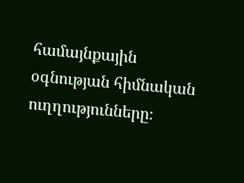համայնքային օգնության հիմնական ուղղությունները։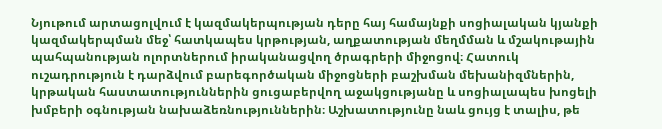Նյութում արտացոլվում է կազմակերպության դերը հայ համայնքի սոցիալական կյանքի կազմակերպման մեջ՝ հատկապես կրթության, աղքատության մեղմման և մշակութային պահպանության ոլորտներում իրականացվող ծրագրերի միջոցով։ Հատուկ ուշադրություն է դարձվում բարեգործական միջոցների բաշխման մեխանիզմներին, կրթական հաստատություններին ցուցաբերվող աջակցությանը և սոցիալապես խոցելի խմբերի օգնության նախաձեռնություններին։ Աշխատությունը նաև ցույց է տալիս, թե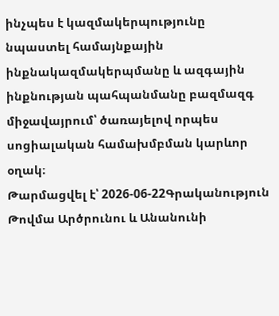ինչպես է կազմակերպությունը նպաստել համայնքային ինքնակազմակերպմանը և ազգային ինքնության պահպանմանը բազմազգ միջավայրում՝ ծառայելով որպես սոցիալական համախմբման կարևոր օղակ։
Թարմացվել է՝ 2026-06-22Գրականություն
Թովմա Արծրունու և Անանունի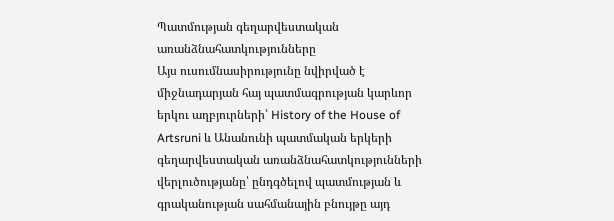Պատմության գեղարվեստական առանձնահատկությունները
Այս ուսումնասիրությունը նվիրված է միջնադարյան հայ պատմագրության կարևոր երկու աղբյուրների՝ History of the House of Artsruni և Անանունի պատմական երկերի գեղարվեստական առանձնահատկությունների վերլուծությանը՝ ընդգծելով պատմության և գրականության սահմանային բնույթը այդ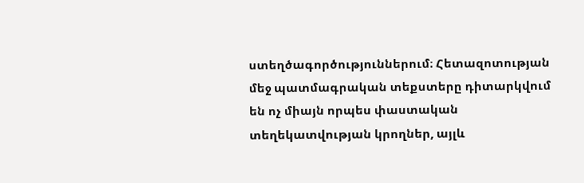ստեղծագործություններում։ Հետազոտության մեջ պատմագրական տեքստերը դիտարկվում են ոչ միայն որպես փաստական տեղեկատվության կրողներ, այլև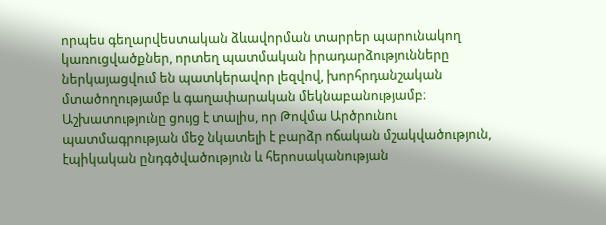որպես գեղարվեստական ձևավորման տարրեր պարունակող կառուցվածքներ, որտեղ պատմական իրադարձությունները ներկայացվում են պատկերավոր լեզվով, խորհրդանշական մտածողությամբ և գաղափարական մեկնաբանությամբ։ Աշխատությունը ցույց է տալիս, որ Թովմա Արծրունու պատմագրության մեջ նկատելի է բարձր ոճական մշակվածություն, էպիկական ընդգծվածություն և հերոսականության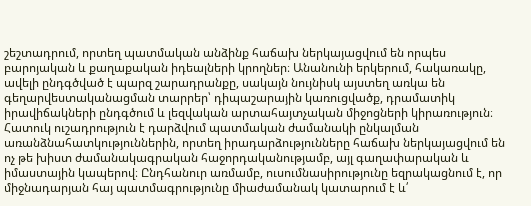շեշտադրում, որտեղ պատմական անձինք հաճախ ներկայացվում են որպես բարոյական և քաղաքական իդեալների կրողներ։ Անանունի երկերում, հակառակը, ավելի ընդգծված է պարզ շարադրանքը, սակայն նույնիսկ այստեղ առկա են գեղարվեստականացման տարրեր՝ դիպաշարային կառուցվածք, դրամատիկ իրավիճակների ընդգծում և լեզվական արտահայտչական միջոցների կիրառություն։ Հատուկ ուշադրություն է դարձվում պատմական ժամանակի ընկալման առանձնահատկություններին, որտեղ իրադարձությունները հաճախ ներկայացվում են ոչ թե խիստ ժամանակագրական հաջորդականությամբ, այլ գաղափարական և իմաստային կապերով։ Ընդհանուր առմամբ, ուսումնասիրությունը եզրակացնում է, որ միջնադարյան հայ պատմագրությունը միաժամանակ կատարում է և՛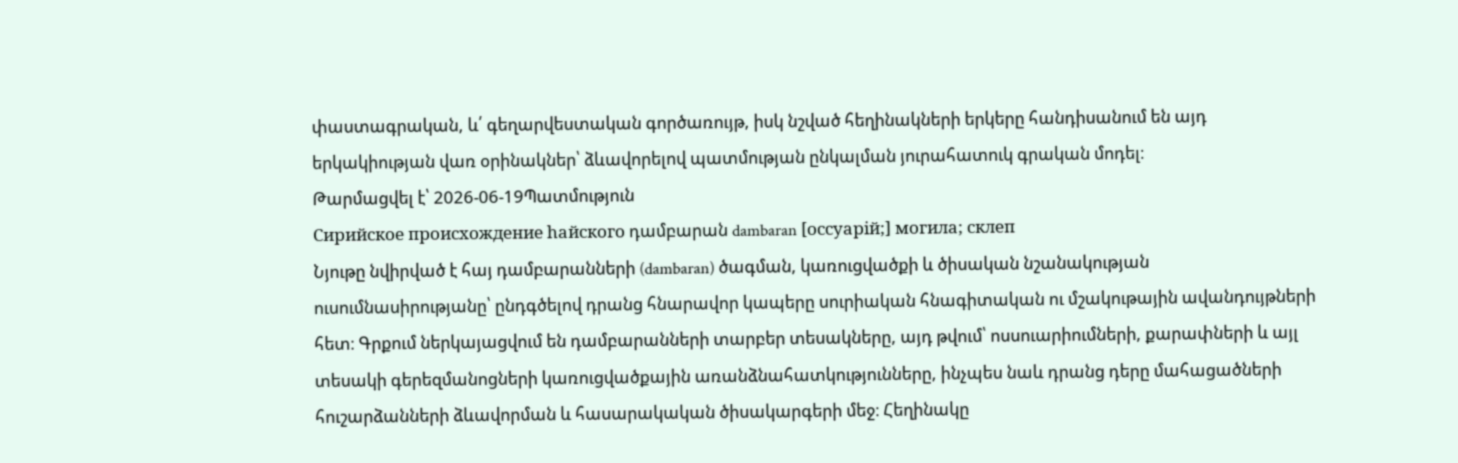փաստագրական, և՛ գեղարվեստական գործառույթ, իսկ նշված հեղինակների երկերը հանդիսանում են այդ երկակիության վառ օրինակներ՝ ձևավորելով պատմության ընկալման յուրահատուկ գրական մոդել։
Թարմացվել է՝ 2026-06-19Պատմություն
Сирийское происхождение hайского դամբարան dambaran [оссуарiй;] могила; склеп
Նյութը նվիրված է հայ դամբարանների (dambaran) ծագման, կառուցվածքի և ծիսական նշանակության ուսումնասիրությանը՝ ընդգծելով դրանց հնարավոր կապերը սուրիական հնագիտական ու մշակութային ավանդույթների հետ։ Գրքում ներկայացվում են դամբարանների տարբեր տեսակները, այդ թվում՝ ոսսուարիումների, քարափների և այլ տեսակի գերեզմանոցների կառուցվածքային առանձնահատկությունները, ինչպես նաև դրանց դերը մահացածների հուշարձանների ձևավորման և հասարակական ծիսակարգերի մեջ։ Հեղինակը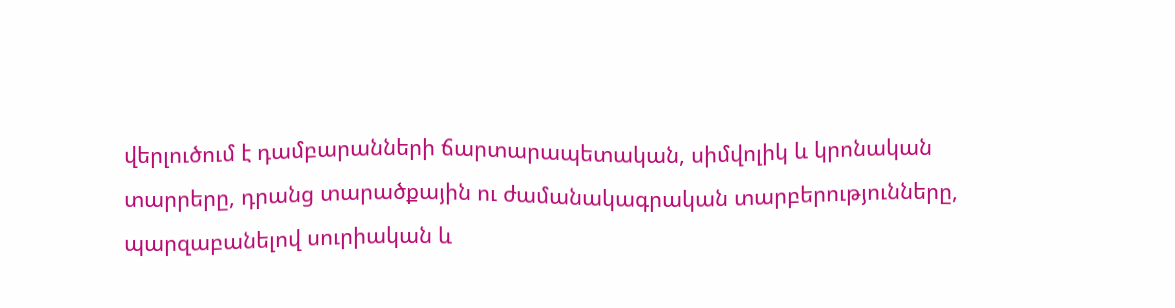վերլուծում է դամբարանների ճարտարապետական, սիմվոլիկ և կրոնական տարրերը, դրանց տարածքային ու ժամանակագրական տարբերությունները, պարզաբանելով սուրիական և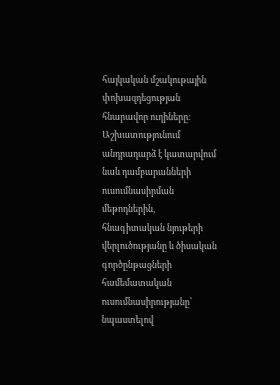հայկական մշակութային փոխազդեցության հնարավոր ուղիները։ Աշխատությունում անդրադարձ է կատարվում նաև դամբարանների ուսումնասիրման մեթոդներին, հնագիտական նյութերի վերլուծությանը և ծիսական գործընթացների համեմատական ուսումնասիրությանը՝ նպաստելով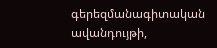գերեզմանագիտական ավանդույթի,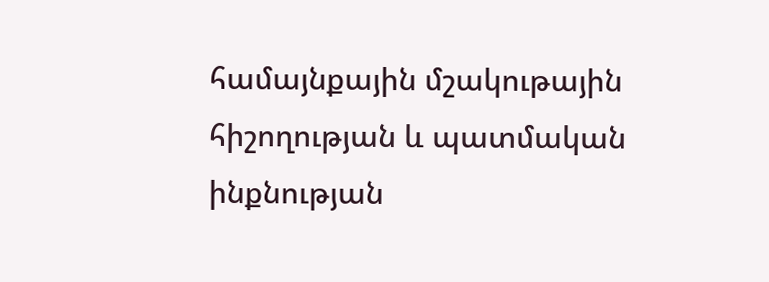համայնքային մշակութային հիշողության և պատմական ինքնության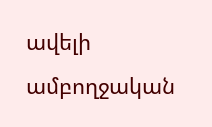ավելի ամբողջական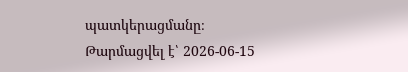պատկերացմանը։
Թարմացվել է՝ 2026-06-15